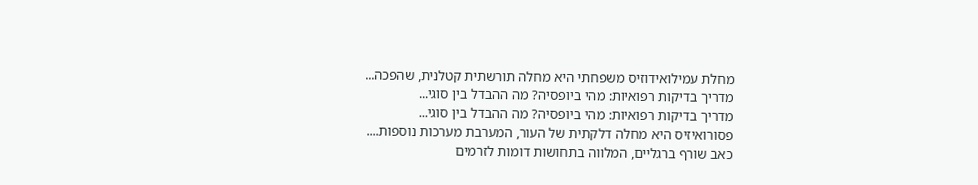מחלת עמילואידוזיס משפחתי היא מחלה תורשתית קטלנית, שהפכה...
מדריך בדיקות רפואיות: מהי ביופסיה? מה ההבדל בין סוגי...
מדריך בדיקות רפואיות: מהי ביופסיה? מה ההבדל בין סוגי...
פסורואיזיס היא מחלה דלקתית של העור, המערבת מערכות נוספות....
כאב שורף ברגליים, המלווה בתחושות דומות לזרמים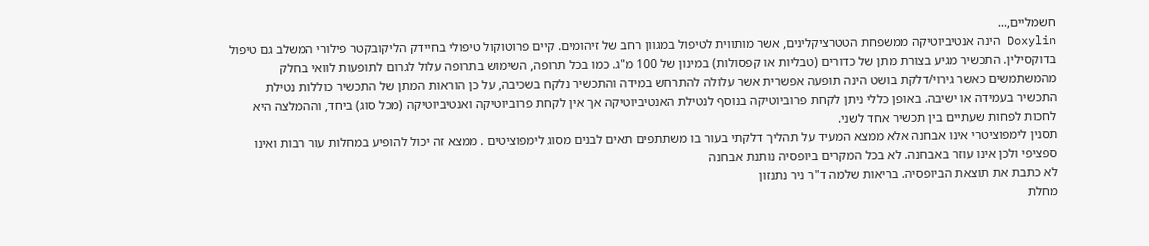חשמליים,...
Doxylin הינה אנטיביוטיקה ממשפחת הטטרציקלינים, אשר מותווית לטיפול במגוון רחב של זיהומים. קיים פרוטוקול טיפולי בחיידק הליקובקטר פילורי המשלב גם טיפול בדוקסילין. התכשיר מגיע בצורת מתן של כדורים (טבליות או קפסולות) במינון של 100 מ"ג. כמו בכל תרופה, השימוש בתרופה עלול לגרום לתופעות לוואי בחלק מהמשתמשים כאשר גירוי/דלקת בושט הינה תופעה אפשרית אשר עלולה להתרחש במידה והתכשיר נלקח בשכיבה, על כן הוראות המתן של התכשיר כוללות נטילת התכשיר בעמידה או ישיבה. באופן כללי ניתן לקחת פרוביוטיקה בנוסף לנטילת האנטיביוטיקה אך אין לקחת פרוביוטיקה ואנטיביוטיקה (מכל סוג) ביחד, וההמלצה היא לחכות לפחות שעתיים בין תכשיר אחד לשני.
תסנין לימפוציטרי אינו אבחנה אלא ממצא המעיד על תהליך דלקתי בעור בו משתתפים תאים לבנים מסוג לימפוציטים . ממצא זה יכול להופיע במחלות עור רבות ואינו ספציפי ולכן אינו עוזר באבחנה. לא בכל המקרים ביופסיה נותנת אבחנה
לא כתבת את תוצאת הביופסיה. בריאות שלמה ד"ר ניר נתנזון
מחלת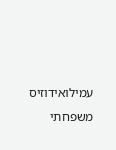עמילואידוזיס משפחתי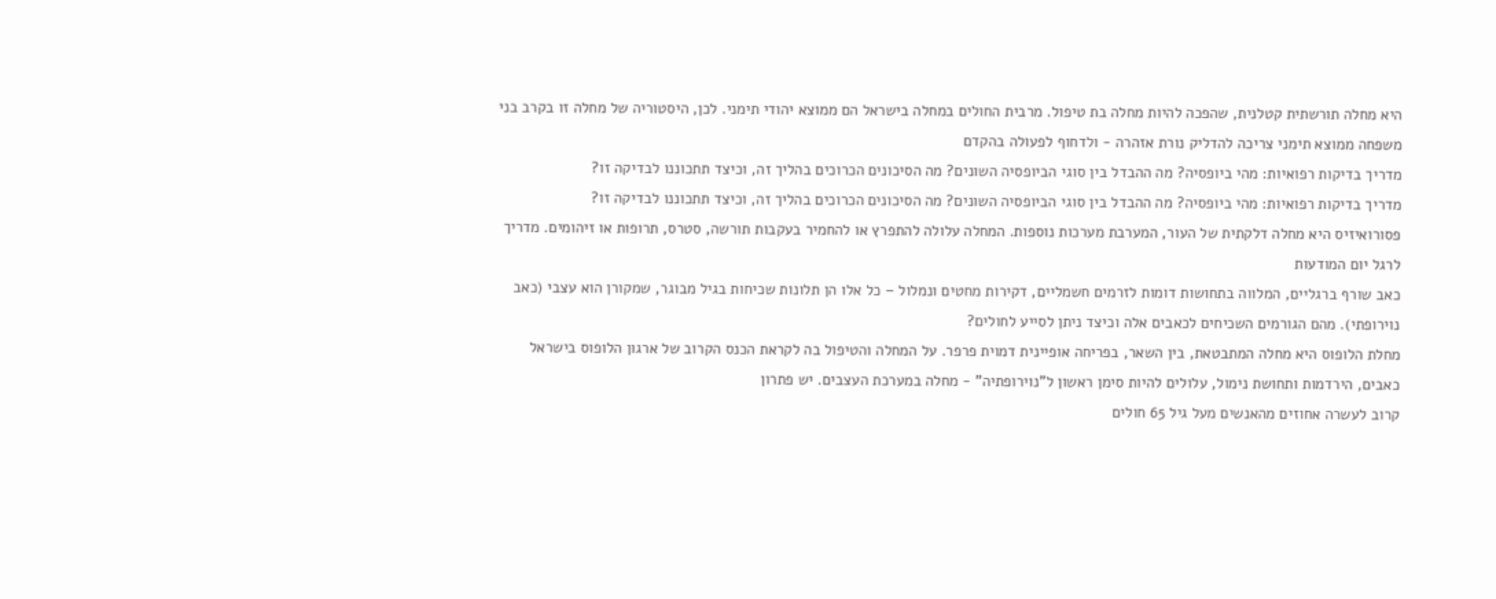היא מחלה תורשתית קטלנית, שהפכה להיות מחלה בת טיפול. מרבית החולים במחלה בישראל הם ממוצא יהודי תימני. לכן, היסטוריה של מחלה זו בקרב בני משפחה ממוצא תימני צריכה להדליק נורת אזהרה - ולדחוף לפעולה בהקדם
מדריך בדיקות רפואיות: מהי ביופסיה? מה ההבדל בין סוגי הביופסיה השונים? מה הסיכונים הכרוכים בהליך זה, וכיצד תתכוננו לבדיקה זו?
מדריך בדיקות רפואיות: מהי ביופסיה? מה ההבדל בין סוגי הביופסיה השונים? מה הסיכונים הכרוכים בהליך זה, וכיצד תתכוננו לבדיקה זו?
פסורואיזיס היא מחלה דלקתית של העור, המערבת מערכות נוספות. המחלה עלולה להתפרץ או להחמיר בעקבות תורשה, סטרס, תרופות או זיהומים. מדריך לרגל יום המודעות
כאב שורף ברגליים, המלווה בתחושות דומות לזרמים חשמליים, דקירות מחטים ונמלול – כל אלו הן תלונות שכיחות בגיל מבוגר, שמקורן הוא עצבי (כאב נוירופתי). מהם הגורמים השכיחים לכאבים אלה וכיצד ניתן לסייע לחולים?
מחלת הלופוס היא מחלה המתבטאת, בין השאר, בפריחה אופיינית דמוית פרפר. על המחלה והטיפול בה לקראת הכנס הקרוב של ארגון הלופוס בישראל
כאבים, הירדמות ותחושת נימול, עלולים להיות סימן ראשון ל"נוירופתיה" - מחלה במערכת העצבים. יש פתרון
קרוב לעשרה אחוזים מהאנשים מעל גיל 65 חולים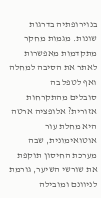בנוירופתיה בדרגות שונות. מגמות מחקר מתקדמות מאפשרות לאתר את הסיבה למחלה ואף לטפל בה
סובלים מהתקרחות אזורית? אלופציה ארטה היא מחלת עור אוטואימונית, שבה מערכת החיסון תוקפת את שורשי השיער, גורמת לניוונם ומובילה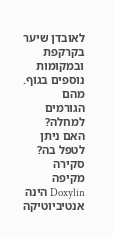לאובדן שיער בקרקפת ובמקומות נוספים בגוף. מהם הגורמים למחלה? האם ניתן לטפל בה? סקירה מקיפה
Doxylin הינה אנטיביוטיקה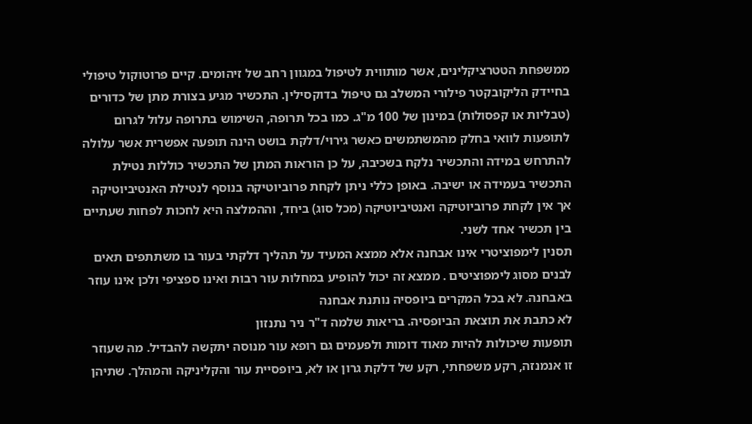ממשפחת הטטרציקלינים, אשר מותווית לטיפול במגוון רחב של זיהומים. קיים פרוטוקול טיפולי בחיידק הליקובקטר פילורי המשלב גם טיפול בדוקסילין. התכשיר מגיע בצורת מתן של כדורים (טבליות או קפסולות) במינון של 100 מ"ג. כמו בכל תרופה, השימוש בתרופה עלול לגרום לתופעות לוואי בחלק מהמשתמשים כאשר גירוי/דלקת בושט הינה תופעה אפשרית אשר עלולה להתרחש במידה והתכשיר נלקח בשכיבה, על כן הוראות המתן של התכשיר כוללות נטילת התכשיר בעמידה או ישיבה. באופן כללי ניתן לקחת פרוביוטיקה בנוסף לנטילת האנטיביוטיקה אך אין לקחת פרוביוטיקה ואנטיביוטיקה (מכל סוג) ביחד, וההמלצה היא לחכות לפחות שעתיים בין תכשיר אחד לשני.
תסנין לימפוציטרי אינו אבחנה אלא ממצא המעיד על תהליך דלקתי בעור בו משתתפים תאים לבנים מסוג לימפוציטים . ממצא זה יכול להופיע במחלות עור רבות ואינו ספציפי ולכן אינו עוזר באבחנה. לא בכל המקרים ביופסיה נותנת אבחנה
לא כתבת את תוצאת הביופסיה. בריאות שלמה ד"ר ניר נתנזון
תופעות שיכולות להיות מאוד דומות ולפעמים גם רופא עור מנוסה יתקשה להבדיל. מה שעוזר זו אנמנזה, רקע משפחתי, רקע של דלקת גרון או לא, ביופסיית עור והקליניקה והמהלך. שתיהן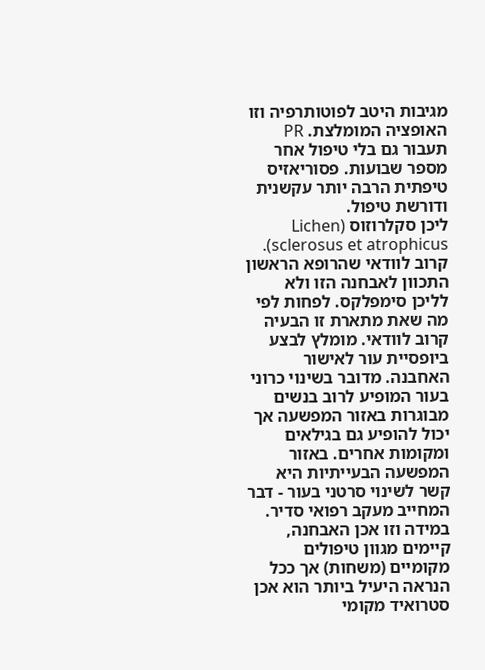מגיבות היטב לפוטותרפיה וזו האופציה המומלצת. PR תעבור גם בלי טיפול אחר מספר שבועות. פסוריאזיס טיפתית הרבה יותר עקשנית ודורשת טיפול.
ליכן סקלרוזוס (Lichen sclerosus et atrophicus). קרוב לוודאי שהרופא הראשון התכוון לאבחנה הזו ולא לליכן סימפלקס. לפחות לפי מה שאת מתארת זו הבעיה קרוב לוודאי. מומלץ לבצע ביופסיית עור לאישור האחבנה. מדובר בשינוי כרוני בעור המופיע לרוב בנשים מבוגרות באזור המפשעה אך יכול להופיע גם בגילאים ומקומות אחרים. באזור המפשעה הבעייתיות היא קשר לשינוי סרטני בעור - דבר המחייב מעקב רפואי סדיר. במידה וזו אכן האבחנה, קיימים מגוון טיפולים מקומיים (משחות) אך ככל הנראה היעיל ביותר הוא אכן סטרואיד מקומי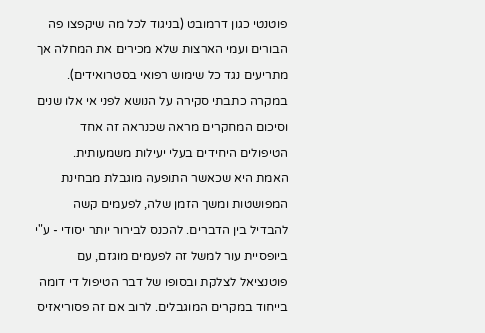פוטנטי כגון דרמובט (בניגוד לכל מה שיקפצו פה הבורים ועמי הארצות שלא מכירים את המחלה אך מתריעים נגד כל שימוש רפואי בסטרואידים). במקרה כתבתי סקירה על הנושא לפני אי אלו שנים וסיכום המחקרים מראה שכנראה זה אחד הטיפולים היחידים בעלי יעילות משמעותית.
האמת היא שכאשר התופעה מוגבלת מבחינת המפושטות ומשך הזמן שלה, לפעמים קשה להבדיל בין הדברים. להכנס לבירור יותר יסודי - ע"י ביופסיית עור למשל זה לפעמים מוגזם, עם פוטנציאל לצלקת ובסופו של דבר הטיפול די דומה בייחוד במקרים המוגבלים. לרוב אם זה פסוריאזיס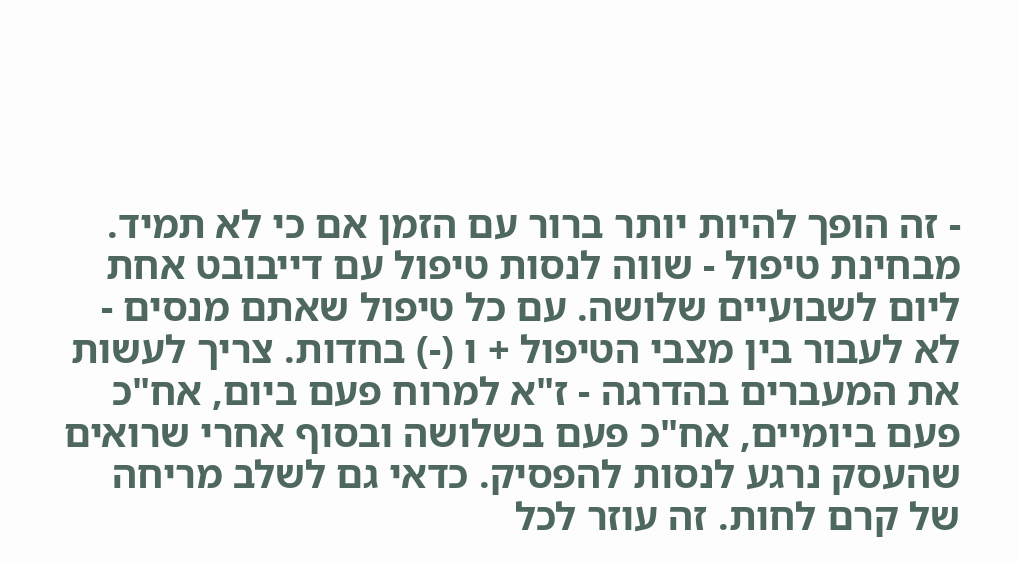- זה הופך להיות יותר ברור עם הזמן אם כי לא תמיד. מבחינת טיפול - שווה לנסות טיפול עם דייבובט אחת ליום לשבועיים שלושה. עם כל טיפול שאתם מנסים - לא לעבור בין מצבי הטיפול + ו (-) בחדות. צריך לעשות את המעברים בהדרגה - ז"א למרוח פעם ביום, אח"כ פעם ביומיים, אח"כ פעם בשלושה ובסוף אחרי שרואים שהעסק נרגע לנסות להפסיק. כדאי גם לשלב מריחה של קרם לחות. זה עוזר לכל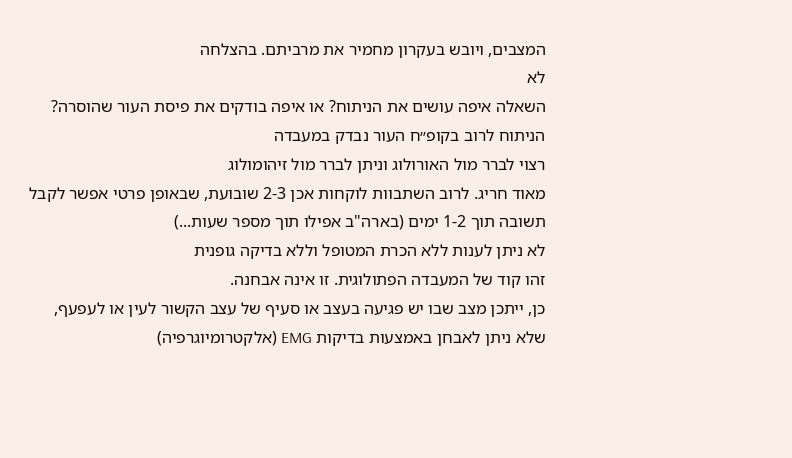המצבים, ויובש בעקרון מחמיר את מרביתם. בהצלחה
לא
השאלה איפה עושים את הניתוח? או איפה בודקים את פיסת העור שהוסרה? הניתוח לרוב בקופ״ח העור נבדק במעבדה
רצוי לברר מול האורולוג וניתן לברר מול זיהומולוג
מאוד חריג. לרוב השתבוות לוקחות אכן 2-3 שובועת, שבאופן פרטי אפשר לקבל תשובה תוך 1-2 ימים (בארה"ב אפילו תוך מספר שעות...)
לא ניתן לענות ללא הכרת המטופל וללא בדיקה גופנית
זהו קוד של המעבדה הפתולוגית. זו אינה אבחנה.
כן, ייתכן מצב שבו יש פגיעה בעצב או סעיף של עצב הקשור לעין או לעפעף, שלא ניתן לאבחן באמצעות בדיקות EMG (אלקטרומיוגרפיה)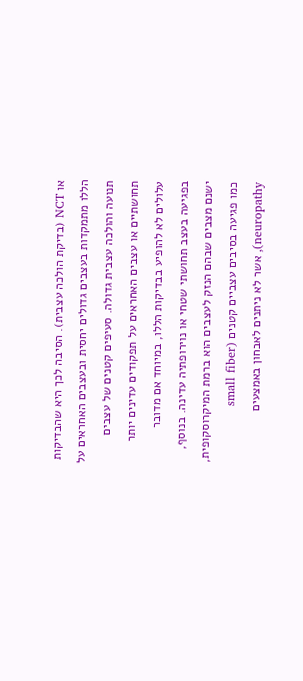או NCT (בדיקת הולכה עצבית). הסיבה לכך היא שהבדיקות הללו מתמקדות בעצבים גדולים יחסית ובעצבים האחראים על תנועה והולכה עצבית גדולה. סעיפים קטנים של עצבים תחושתיים או עצבים האחראים על תפקודים עדינים יותר עלולים לא להופיע בבדיקות הללו, במיוחד אם מדובר בפגיעה בעצב תחושתי שטחי או נוירופתיה עדינה. בנוסף, ישנם מצבים שבהם הנזק לעצבים הוא ברמת המיקרוסקופית, כמו פגיעה בסיבים עצביים קטנים (small fiber neuropathy), אשר לא ניתנים לאבחון באמצעים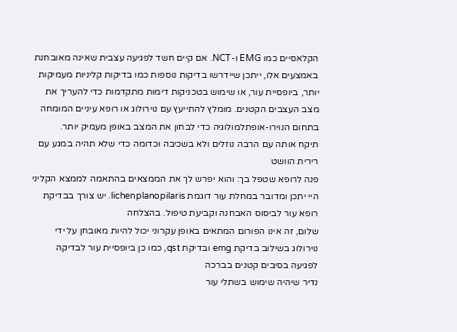הקלאסיים כמו EMG ו-NCT. אם קיים חשד לפגיעה עצבית שאינה מאובחנת באמצעים אלו, ייתכן שיידרשו בדיקות נוספות כמו בדיקות קליניות מעמיקות יותר, ביופסיית עור, או שימוש בטכניקות דימות מתקדמות כדי להעריך את מצב העצבים הקטנים. מומלץ להתייעץ עם נוירולוג או רופא עיניים המומחה בתחום הנוירו-אופתלמולוגיה כדי לבחון את המצב באופן מעמיק יותר.
תיקח אותה עם הרבה נוזלים ולא בשכיבה וכדומה כדי שלא תהיה במגע עם רירית הוושט
פנה לרופא שטפל בך: והוא יפרש לך את הממצאים בהתאמה לממצא הקליני
היי יתכן ומדובר במחלת עור דוגמת lichenplanopilaris. יש צורך בבדיקת רופא עור לביסוס האבחנה וקביעת טיפול. בהצלחה
שלום, זה אינו הפורום המתאים באופן עקרוני יכול להיות מאובחן על ידי נוירולוג בשילוב בדיקת emg ובדיקת qst, כמו כן ביופסיית עור לבדיקה לפגיעה בסיבים קטנים בברכה
נדיר שיהיה שימוש בשתלי עור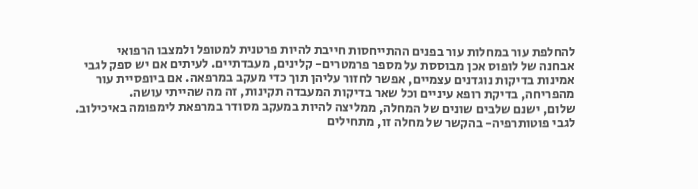להחלפת עור במחלות עור בפנים ההתייחסות חייבת להיות פרטנית למטופל ולמצבו הרפואי
אבחנה של לופוס אכן מבוססת על מספר פרמטרים- קלינים, מעבדתיים. לעיתים אם יש ספק לגבי אמינות בדיקות נוגדנים עצמיים, אפשר לחזור עליהן תוך כדי מעקב במרפאה. אם ביופסיית עור מהפריחה, בדיקת רופא עיניים וכל שאר בדיקות המעבדה תקינות, זה מה שהייתי עושה.
שלום, ישנם שלבים שונים של המחלה, ממליצה להיות במעקב מסודר במרפאת לימפומה באיכילוב. לגבי פוטותרפיה- בהקשר של מחלה זו, מתחילים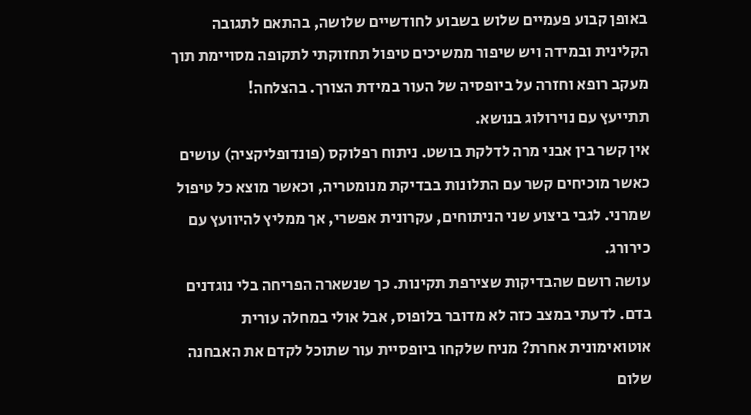באופן קבוע פעמיים שלוש בשבוע לחודשיים שלושה, בהתאם לתגובה הקלינית ובמידה ויש שיפור ממשיכים טיפול תחזוקתי לתקופה מסויימת תוך מעקב רופא וחזרה על ביופסיה של העור במידת הצורך. בהצלחה!
תתייעץ עם נוירולוג בנושא.
אין קשר בין אבני מרה לדלקת בושט. ניתוח רפלוקס (פונדופליקציה) עושים כאשר מוכיחים קשר עם התלונות בבדיקת מנומטריה, וכאשר מוצא כל טיפול שמרני. לגבי ביצוע שני הניתוחים, עקרונית אפשרי, אך ממליץ להיוועץ עם כירורג.
עושה רושם שהבדיקות שצירפת תקינות. כך שנשארה הפריחה בלי נוגדנים בדם. לדעתי במצב כזה לא מדובר בלופוס, אבל אולי במחלה עורית אוטואימונית אחרת? מניח שלקחו ביופסיית עור שתוכל לקדם את האבחנה
שלום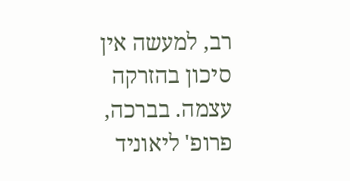רב, למעשה אין סיכון בהזרקה עצמה. בברכה, פרופ' ליאוניד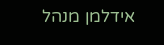אידלמן מנהל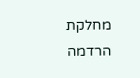מחלקת הרדמה